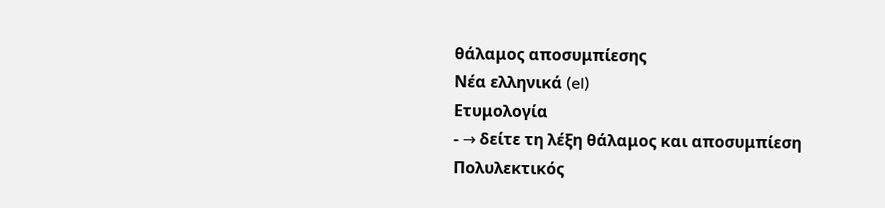θάλαμος αποσυμπίεσης
Νέα ελληνικά (el)
Ετυμολογία
- → δείτε τη λέξη θάλαμος και αποσυμπίεση
Πολυλεκτικός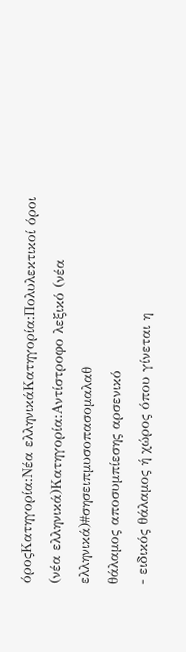όροςΚατηγορία:Νέα ελληνικάΚατηγορία:Πολυλεκτικοί όροι (νέα ελληνικά)Κατηγορία:Αντίστροφο λεξικό (νέα ελληνικά)#σησειπμυσοπασομαλαθ
θάλαμος αποσυμπίεσης αρσενικό
- ειδικός θάλαμος ή χώρος όπου γίνεται η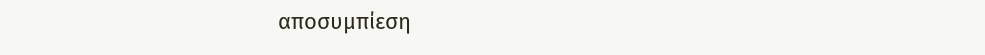αποσυμπίεση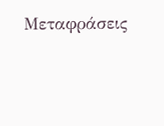Μεταφράσεις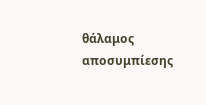θάλαμος αποσυμπίεσης